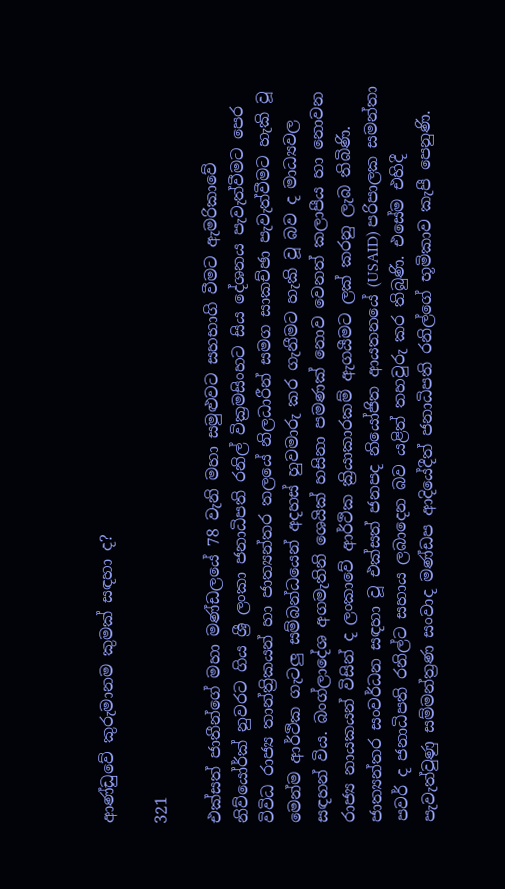ආණ්ඩුවේ කුරුමානම කුමක් සඳහා ද?

321

එක්සත් ජාතීන්ගේ මහා මණ්ඩලයේ 78 වැනි මහා සමුළුවට සහභාගි වීමට ඇමරිකාවේ නිව්යෝර්ක් නුවරට ගිය ශ්‍රී ලංකා ජනාධිපති රනිල් වික්‍රමසිංහට සිය දේශනය පැවැත්වීමට පෙර විවිධ රාජ්‍ය තාන්ත්‍රිකයන් හා ජාත්‍යන්තර තලයේ නිලධාරීන් සමග සාකච්ඡා පැවැත්වීමට හැකි වූ මෙන්ම ආර්ථික ගැටලු සම්බන්ධයෙන් අදහස් හුවමාරු කර ගැනීමට හැකි වූ බව ද මාධ්‍යවල සඳහන් විය. බංග්ලාදේශ අගමැතිනි ශෙයික් හසිනා පමණක් නොව වෙනත් කලාපීය හා නොවන රාජ්‍ය නායකයන් විසින් ද ලංකාවේ ආර්ථික ක්‍රියාකාරකම් ඇගයීමට ලක් කරනු ලැබ තිබිණි. ජාත්‍යන්තර සංවර්ධන සඳහා වූ එක්සත් ජනපද නියෝජිත ආයතනයේ (USAID) පරිපාලක සමන්තා පවර් ද ජනාධිපති රනිල්ට සහාය ලබාදෙන බව යළිත් තහවුරු කර තිබුණි. එසේම එහිදී පැවැත්වුණු සම්මන්ත්‍රණ සංවාද මණ්ඩප ආදියේදීත් ජනාධිපති රනිල්ගේ භූමිකාව කැපී පෙනුණි.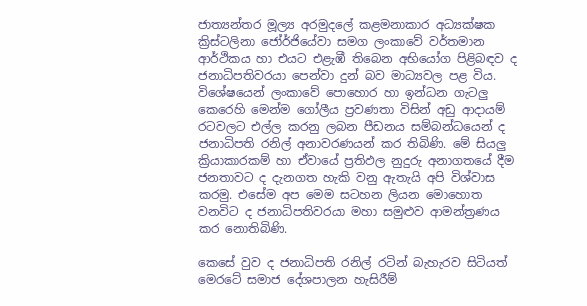ජාත්‍යන්තර මූල්‍ය අරමුදලේ කළමනාකාර අධ්‍යක්ෂක ක්‍රිස්ටලිනා ජෝර්ජියේවා සමග ලංකාවේ වර්තමාන ආර්ථිකය හා එයට එළැඹී තිබෙන අභියෝග පිළිබඳව ද ජනාධිපතිවරයා පෙන්වා දුන් බව මාධ්‍යවල පළ විය. විශේෂයෙන් ලංකාවේ පොහොර හා ඉන්ධන ගැටලු කෙරෙහි මෙන්ම ගෝලීය ප්‍රවණතා විසින් අඩු ආදායම් රටවලට එල්ල කරනු ලබන පීඩනය සම්බන්ධයෙන් ද ජනාධිපති රනිල් අනාවරණයන් කර තිබිණි. මේ සියලු ක්‍රියාකාරකම් හා ඒවායේ ප්‍රතිඵල නුදුරු අනාගතයේ දීම ජනතාවට ද දැනගත හැකි වනු ඇතැයි අපි විශ්වාස කරමු. එසේම අප මෙම සටහන ලියන මොහොත වනවිට ද ජනාධිපතිවරයා මහා සමුළුව ආමන්ත්‍රණය කර නොතිබිණි.

කෙසේ වුව ද ජනාධිපති රනිල් රටින් බැහැරව සිටියත් මෙරටේ සමාජ දේශපාලන හැසිරීම්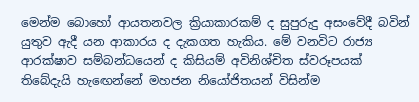මෙන්ම බොහෝ ආයතනවල ක්‍රියාකාරකම් ද සුපුරුදු අසංවේදී බවින් යුතුව ඇදී යන ආකාරය ද දැකගත හැකිය. මේ වනවිට රාජ්‍ය ආරක්ෂාව සම්බන්ධයෙන් ද කිසියම් අවිනිශ්චිත ස්වරූපයක් තිබේදැයි හැඟෙන්නේ මහජන නියෝජිතයන් විසින්ම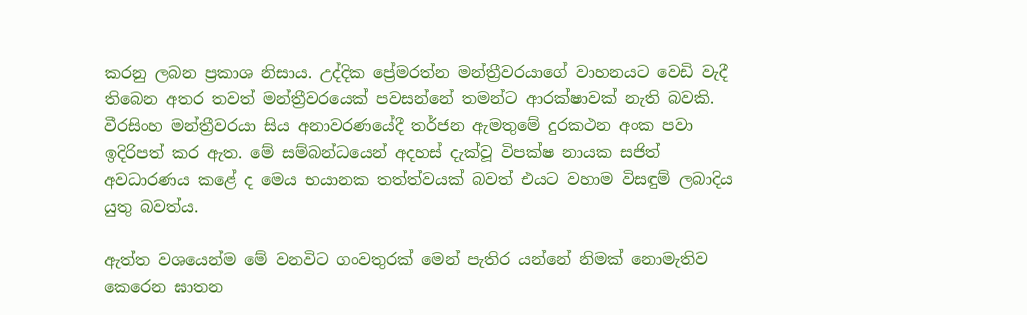කරනු ලබන ප්‍රකාශ නිසාය. උද්දික ප්‍රේමරත්න මන්ත්‍රීවරයාගේ වාහනයට වෙඩි වැදී තිබෙන අතර තවත් මන්ත්‍රීවරයෙක් පවසන්නේ තමන්ට ආරක්ෂාවක් නැති බවකි. වීරසිංහ මන්ත්‍රීවරයා සිය අනාවරණයේදී තර්ජන ඇමතුමේ දුරකථන අංක පවා ඉදිරිපත් කර ඇත. මේ සම්බන්ධයෙන් අදහස් දැක්වූ විපක්ෂ නායක සජිත් අවධාරණය කළේ ද මෙය භයානක තත්ත්වයක් බවත් එයට වහාම විසඳුම් ලබාදිය යුතු බවත්ය.

ඇත්ත වශයෙන්ම මේ වනවිට ගංවතුරක් මෙන් පැතිර යන්නේ නිමක් නොමැතිව කෙරෙන ඝාතන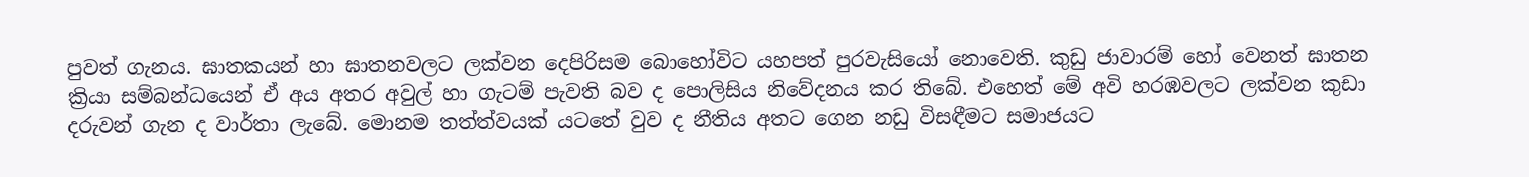පුවත් ගැනය. ඝාතකයන් හා ඝාතනවලට ලක්වන දෙපිරිසම බොහෝවිට යහපත් පුරවැසියෝ නොවෙති. කුඩු ජාවාරම් හෝ වෙනත් ඝාතන ක්‍රියා සම්බන්ධයෙන් ඒ අය අතර අවුල් හා ගැටම් පැවති බව ද පොලිසිය නිවේදනය කර තිබේ. එහෙත් මේ අවි හරඹවලට ලක්වන කුඩා දරුවන් ගැන ද වාර්තා ලැබේ. මොනම තත්ත්වයක් යටතේ වුව ද නීතිය අතට ගෙන නඩු විසඳීමට සමාජයට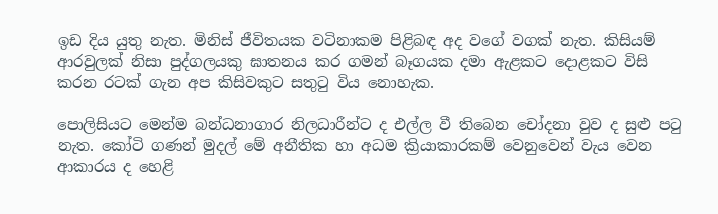ඉඩ දිය යුතු නැත. මිනිස් ජීවිතයක වටිනාකම පිළිබඳ අද වගේ වගක් නැත. කිසියම් ආරවුලක් නිසා පුද්ගලයකු ඝාතනය කර ගමන් බෑගයක දමා ඇළකට දොළකට විසි කරන රටක් ගැන අප කිසිවකුට සතුටු විය නොහැක.

පොලිසියට මෙන්ම බන්ධනාගාර නිලධාරීන්ට ද එල්ල වී තිබෙන චෝදනා වුව ද සුළු පටු නැත. කෝටි ගණන් මුදල් මේ අනීතික හා අධම ක්‍රියාකාරකම් වෙනුවෙන් වැය වෙන ආකාරය ද හෙළි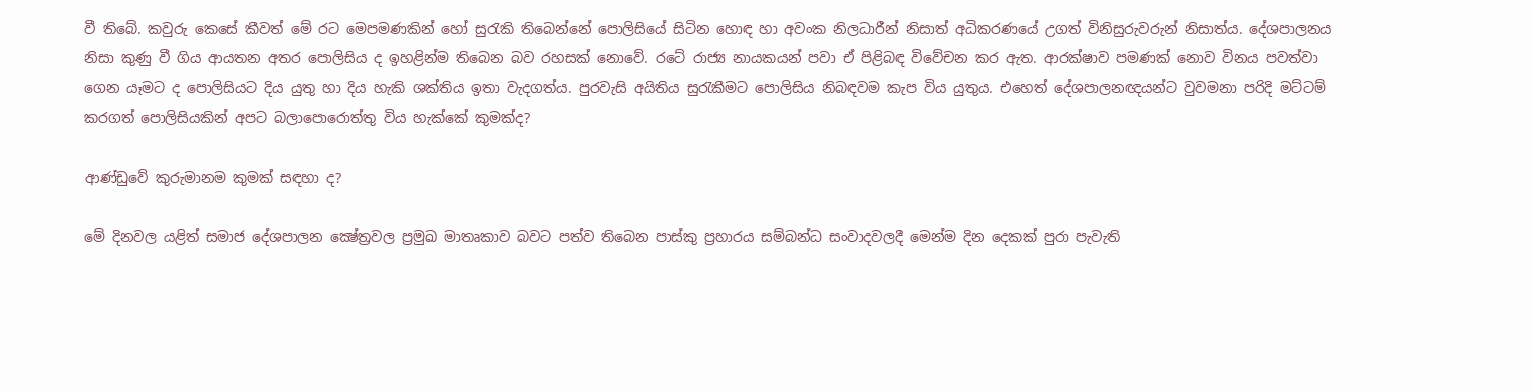වී තිබේ. කවුරු කෙසේ කීවත් මේ රට මෙපමණකින් හෝ සුරැකි තිබෙන්නේ පොලිසියේ සිටින හොඳ හා අවංක නිලධාරීන් නිසාත් අධිකරණයේ උගත් විනිසුරුවරුන් නිසාත්ය. දේශපාලනය නිසා කුණු වී ගිය ආයතන අතර පොලිසිය ද ඉහළින්ම තිබෙන බව රහසක් නොවේ. රටේ රාජ්‍ය නායකයන් පවා ඒ පිළිබඳ විවේචන කර ඇත. ආරක්ෂාව පමණක් නොව විනය පවත්වා ගෙන යෑමට ද පොලිසියට දිය යුතු හා දිය හැකි ශක්තිය ඉතා වැදගත්ය. පුරවැසි අයිතිය සුරැකීමට පොලිසිය නිබඳවම කැප විය යුතුය. එහෙත් දේශපාලනඥයන්ට වුවමනා පරිදි මට්ටම් කරගත් පොලිසියකින් අපට බලාපොරොත්තු විය හැක්කේ කුමක්ද?

ආණ්ඩුවේ කුරුමානම කුමක් සඳහා ද?

මේ දිනවල යළිත් සමාජ දේශපාලන ක්‍ෂේත්‍රවල ප්‍රමුඛ මාතෘකාව බවට පත්ව තිබෙන පාස්කු ප්‍රහාරය සම්බන්ධ සංවාදවලදී මෙන්ම දින දෙකක් පුරා පැවැති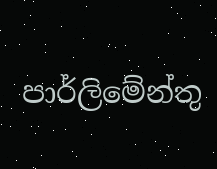පාර්ලිමේන්තු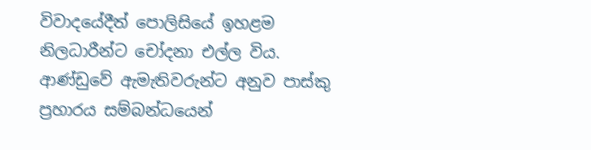විවාදයේදීත් පොලිසියේ ඉහළම නිලධාරීන්ට චෝදනා එල්ල විය. ආණ්ඩුවේ ඇමැතිවරුන්ට අනුව පාස්කු ප්‍රහාරය සම්බන්ධයෙන්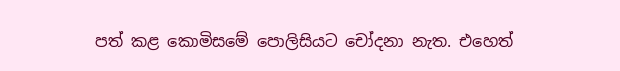පත් කළ කොමිසමේ පොලිසියට චෝදනා නැත. එහෙත්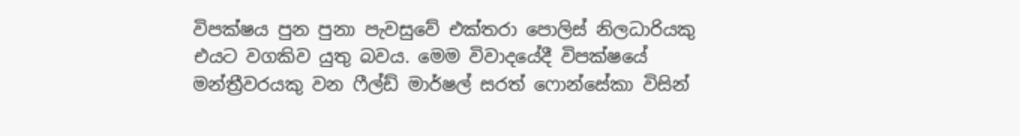විපක්ෂය පුන පුනා පැවසුවේ එක්තරා පොලිස් නිලධාරියකු එයට වගකිව යුතු බවය. මෙම විවාදයේදී විපක්ෂයේ මන්ත්‍රීවරයකු වන ෆීල්ඩ් මාර්ෂල් සරත් ෆොන්සේකා විසින්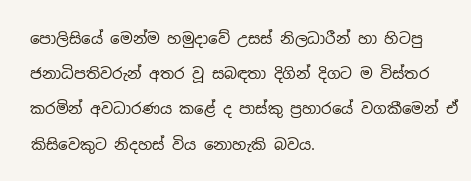පොලිසියේ මෙන්ම හමුදාවේ උසස් නිලධාරීන් හා හිටපු ජනාධිපතිවරුන් අතර වූ සබඳතා දිගින් දිගට ම විස්තර කරමින් අවධාරණය කළේ ද පාස්කු ප්‍රහාරයේ වගකීමෙන් ඒ කිසිවෙකුට නිදහස් විය නොහැකි බවය.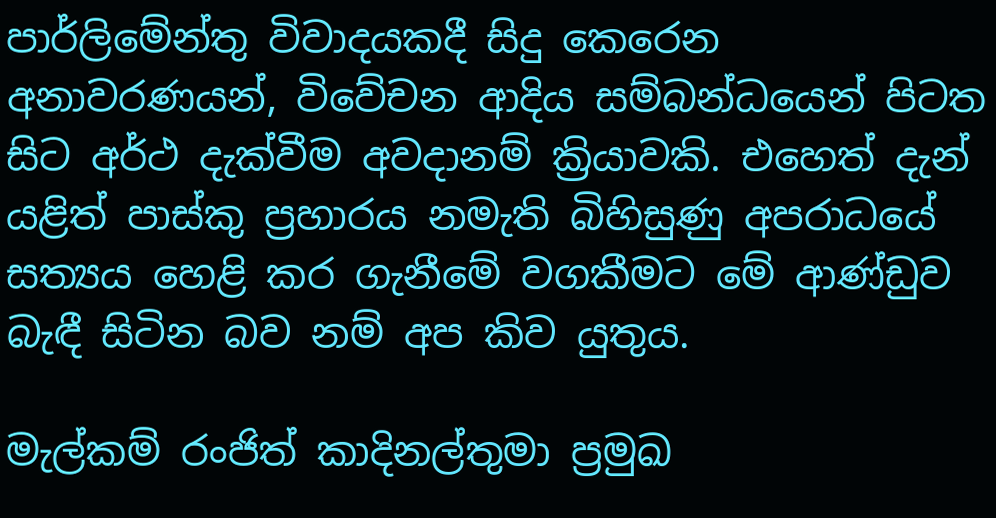පාර්ලිමේන්තු විවාදයකදී සිදු කෙරෙන අනාවරණයන්, විවේචන ආදිය සම්බන්ධයෙන් පිටත සිට අර්ථ දැක්වීම අවදානම් ක්‍රියාවකි. එහෙත් දැන් යළිත් පාස්කු ප්‍රහාරය නමැති බිහිසුණු අපරාධයේ සත්‍යය හෙළි කර ගැනීමේ වගකීමට මේ ආණ්ඩුව බැඳී සිටින බව නම් අප කිව යුතුය.

මැල්කම් රංජිත් කාදිනල්තුමා ප්‍රමුඛ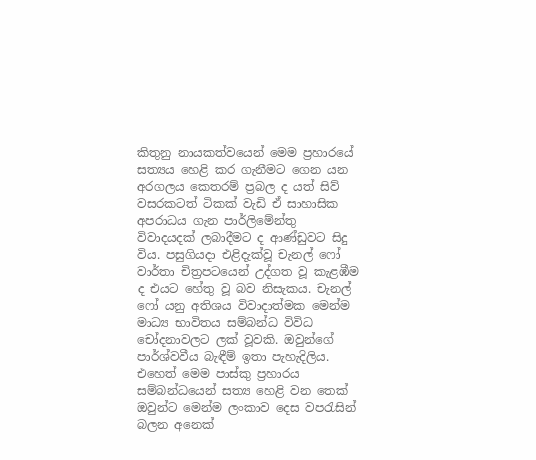කිතුනු නායකත්වයෙන් මෙම ප්‍රහාරයේ සත්‍යය හෙළි කර ගැනීමට ගෙන යන අරගලය කෙතරම් ප්‍රබල ද යත් සිව් වසරකටත් ටිකක් වැඩි ඒ සාහාසික අපරාධය ගැන පාර්ලිමේන්තු විවාදයදක් ලබාදීමට ද ආණ්ඩුවට සිදු විය. පසුගියදා එළිදැක්වූ චැනල් ෆෝ වාර්තා චිත්‍රපටයෙන් උද්ගත වූ කැළඹීම ද එයට හේතු වූ බව නිසැකය. චැනල් ෆෝ යනු අතිශය විවාදාත්මක මෙන්ම මාධ්‍ය භාවිතය සම්බන්ධ විවිධ චෝදනාවලට ලක් වූවකි. ඔවුන්ගේ පාර්ශ්වවීය බැඳීම් ඉතා පැහැදිලිය. එහෙත් මෙම පාස්කු ප්‍රහාරය සම්බන්ධයෙන් සත්‍ය හෙළි වන තෙක් ඔවුන්ට මෙන්ම ලංකාව දෙස වපරැසින් බලන අනෙක්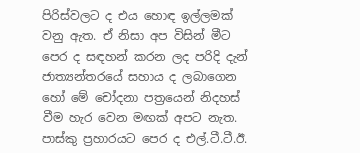පිරිස්වලට ද එය හොඳ ඉල්ලමක් වනු ඇත. ඒ නිසා අප විසින් මීට පෙර ද සඳහන් කරන ලද පරිදි දැන් ජාත්‍යන්තරයේ සහාය ද ලබාගෙන හෝ මේ චෝදනා පත්‍රයෙන් නිදහස් වීම හැර වෙන මඟක් අපට නැත. පාස්කු ප්‍රහාරයට පෙර ද එල්.ටී.ටී.ඊ.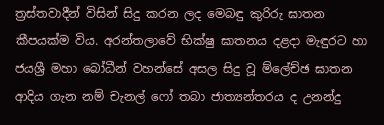ත්‍රස්තවාදීන් විසින් සිදු කරන ලද මෙබඳු කුරිරු ඝාතන කීපයක්ම විය. අරන්තලාවේ භික්ෂු ඝාතනය දළදා මැඳුරට හා ජයශ්‍රී මහා බෝධීන් වහන්සේ අසල සිදු වූ ම්ලේච්ඡ ඝාතන ආදිය ගැන නම් චැනල් ෆෝ තබා ජාත්‍යන්තරය ද උනන්දු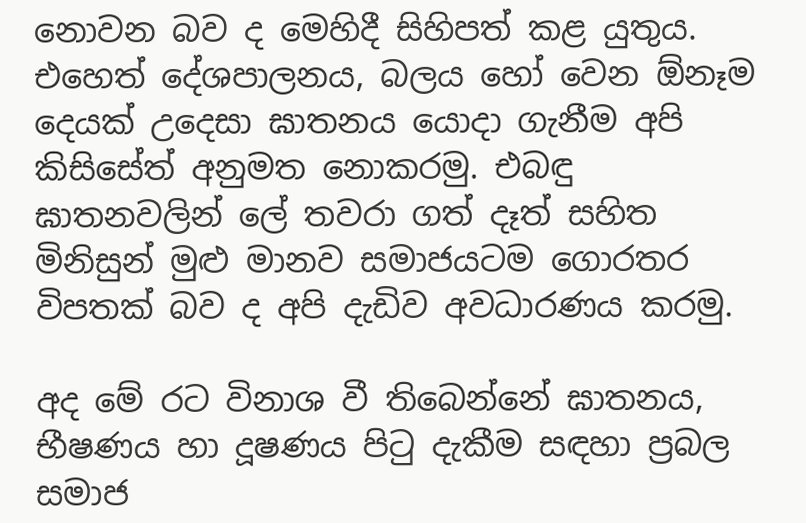නොවන බව ද මෙහිදී සිහිපත් කළ යුතුය. එහෙත් දේශපාලනය, බලය හෝ වෙන ඕනෑම දෙයක් උදෙසා ඝාතනය යොදා ගැනීම අපි කිසිසේත් අනුමත නොකරමු. එබඳු ඝාතනවලින් ලේ තවරා ගත් දෑත් සහිත මිනිසුන් මුළු මානව සමාජයටම ගොරතර විපතක් බව ද අපි දැඩිව අවධාරණය කරමු.

අද මේ රට විනාශ වී තිබෙන්නේ ඝාතනය, භීෂණය හා දූෂණය පිටු දැකීම සඳහා ප්‍රබල සමාජ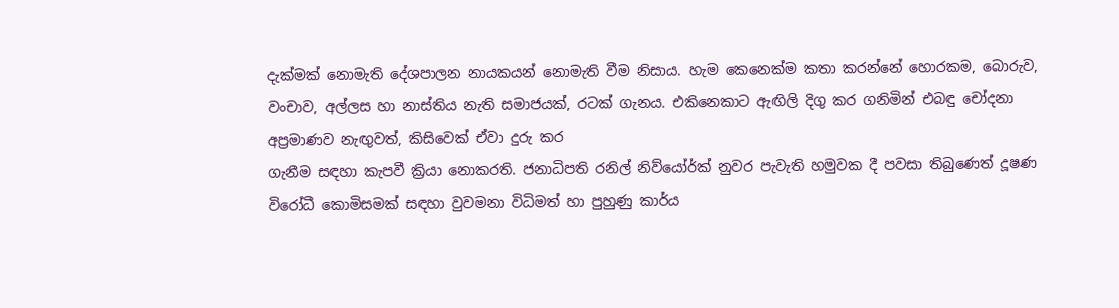දැක්මක් නොමැති දේශපාලන නායකයන් නොමැති වීම නිසාය. හැම කෙනෙක්ම කතා කරන්නේ හොරකම, බොරුව, වංචාව, අල්ලස හා නාස්තිය නැති සමාජයක්, රටක් ගැනය. එකිනෙකාට ඇඟිලි දිගු කර ගනිමින් එබඳු චෝදනා අප්‍රමාණව නැඟුවත්, කිසිවෙක් ඒවා දුරු කර
ගැනීම සඳහා කැපවී ක්‍රියා නොකරති. ජනාධිපති රනිල් නිව්යෝර්ක් නුවර පැවැති හමුවක දී පවසා තිබුණෙත් දූෂණ විරෝධී කොමිසමක් සඳහා වුවමනා විධිමත් හා පුහුණු කාර්ය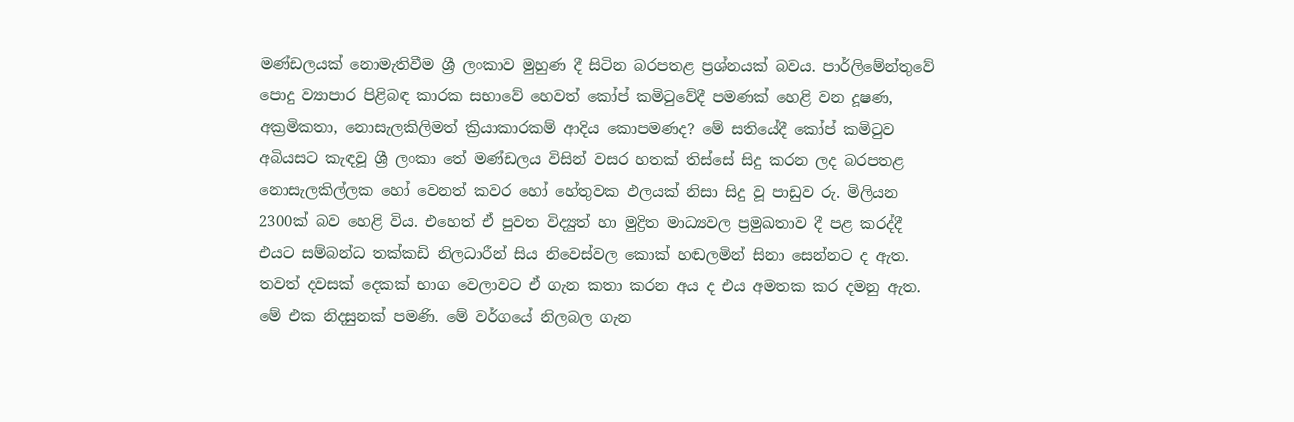මණ්ඩලයක් නොමැතිවීම ශ්‍රී ලංකාව මුහුණ දී සිටින බරපතළ ප්‍රශ්නයක් බවය. පාර්ලිමේන්තුවේ පොදු ව්‍යාපාර පිළිබඳ කාරක සභාවේ හෙවත් කෝප් කමිටුවේදී පමණක් හෙළි වන දූෂණ, අක්‍රමිකතා, නොසැලකිලිමත් ක්‍රියාකාරකම් ආදිය කොපමණද? මේ සතියේදී කෝප් කමිටුව අබියසට කැඳවූ ශ්‍රී ලංකා තේ මණ්ඩලය විසින් වසර හතක් තිස්සේ සිදු කරන ලද බරපතළ නොසැලකිල්ලක හෝ වෙනත් කවර හෝ හේතුවක ඵලයක් නිසා සිදු වූ පාඩුව රු. මිලියන 2300ක් බව හෙළි විය. එහෙත් ඒ පුවත විද්‍යුත් හා මුද්‍රිත මාධ්‍යවල ප්‍රමුඛතාව දී පළ කරද්දී එයට සම්බන්ධ තක්කඩි නිලධාරීන් සිය නිවෙස්වල කොක් හඬලමින් සිනා සෙන්නට ද ඇත. තවත් දවසක් දෙකක් භාග වෙලාවට ඒ ගැන කතා කරන අය ද එය අමතක කර දමනු ඇත. මේ එක නිදසුනක් පමණි. මේ වර්ගයේ නිලබල ගැන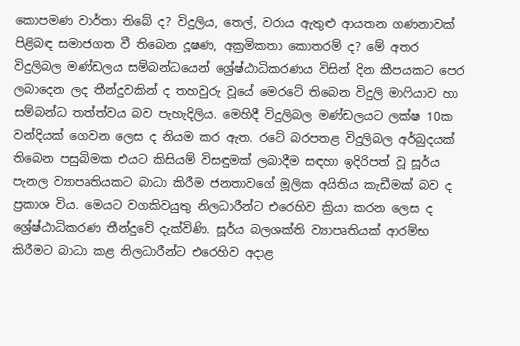කොපමණ වාර්තා තිබේ ද? විදුලිය, තෙල්, වරාය ඇතුළු ආයතන ගණනාවක් පිළිබඳ සමාජගත වී තිබෙන දූෂණ, අක්‍රමිකතා කොතරම් ද? මේ අතර විදුලිබල මණ්ඩලය සම්බන්ධයෙන් ශ්‍රේෂ්ඨාධිකරණය විසින් දින කීපයකට පෙර ලබාදෙන ලද තීන්දුවකින් ද තහවුරු වූයේ මෙරටේ තිබෙන විදුලි මාෆියාව හා සම්බන්ධ තත්ත්වය බව පැහැදිලිය. මෙහිදී විදුලිබල මණ්ඩලයට ලක්ෂ 10ක වන්දියක් ගෙවන ලෙස ද නියම කර ඇත. රටේ බරපතළ විදුලිබල අර්බුදයක් තිබෙන පසුබිමක එයට කිසියම් විසඳුමක් ලබාදීම සඳහා ඉදිරිපත් වූ සූර්ය පැනල ව්‍යාපෘතියකට බාධා කිරීම ජනතාවගේ මූලික අයිතිය කැඩීමක් බව ද ප්‍රකාශ විය. මෙයට වගකිවයුතු නිලධාරීන්ට එරෙහිව ක්‍රියා කරන ලෙස ද ශ්‍රේෂ්ඨාධිකරණ තීන්දුවේ දැක්විණි. සූර්ය බලශක්ති ව්‍යාපෘතියක් ආරම්භ කිරීමට බාධා කළ නිලධාරීන්ට එරෙහිව අදාළ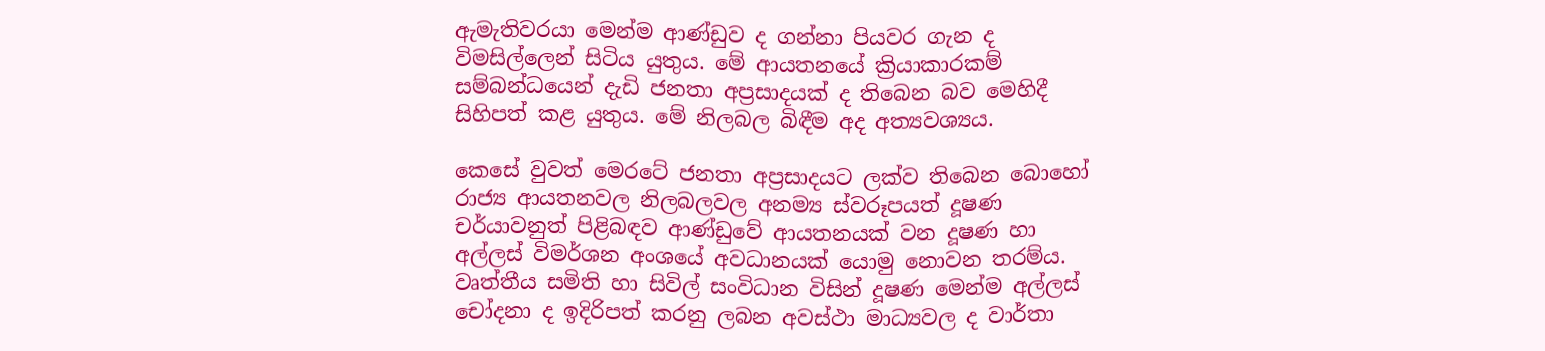ඇමැතිවරයා මෙන්ම ආණ්ඩුව ද ගන්නා පියවර ගැන ද විමසිල්ලෙන් සිටිය යුතුය. මේ ආයතනයේ ක්‍රියාකාරකම් සම්බන්ධයෙන් දැඩි ජනතා අප්‍රසාදයක් ද තිබෙන බව මෙහිදී සිහිපත් කළ යුතුය. මේ නිලබල බිඳීම අද අත්‍යවශ්‍යය.

කෙසේ වුවත් මෙරටේ ජනතා අප්‍රසාදයට ලක්ව තිබෙන බොහෝ රාජ්‍ය ආයතනවල නිලබලවල අනම්‍ය ස්වරූපයත් දූෂණ චර්යාවනුත් පිළිබඳව ආණ්ඩුවේ ආයතනයක් වන දූෂණ හා අල්ලස් විමර්ශන අංශයේ අවධානයක් යොමු නොවන තරම්ය. වෘත්තීය සමිති හා සිවිල් සංවිධාන විසින් දූෂණ මෙන්ම අල්ලස් චෝදනා ද ඉදිරිපත් කරනු ලබන අවස්ථා මාධ්‍යවල ද වාර්තා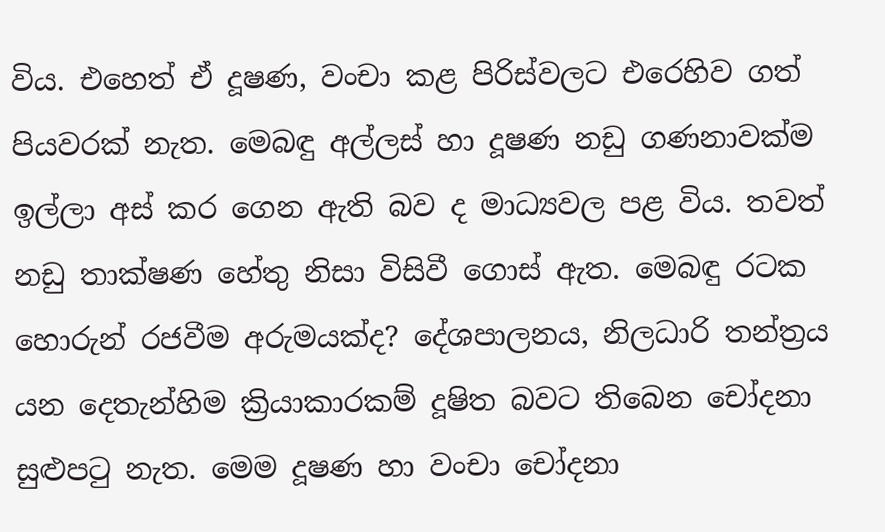විය. එහෙත් ඒ දූෂණ, වංචා කළ පිරිස්වලට එරෙහිව ගත් පියවරක් නැත. මෙබඳු අල්ලස් හා දූෂණ නඩු ගණනාවක්ම ඉල්ලා අස් කර ගෙන ඇති බව ද මාධ්‍යවල පළ විය. තවත් නඩු තාක්ෂණ හේතු නිසා විසිවී ගොස් ඇත. මෙබඳු රටක හොරුන් රජවීම අරුමයක්ද? දේශපාලනය, නිලධාරි තන්ත්‍රය යන දෙතැන්හිම ක්‍රියාකාරකම් දූෂිත බවට තිබෙන චෝදනා සුළුපටු නැත. මෙම දූෂණ හා වංචා චෝදනා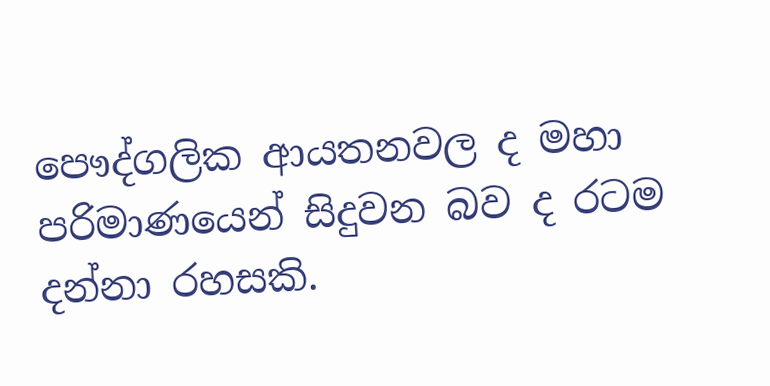පෞද්ගලික ආයතනවල ද මහා පරිමාණයෙන් සිදුවන බව ද රටම දන්නා රහසකි.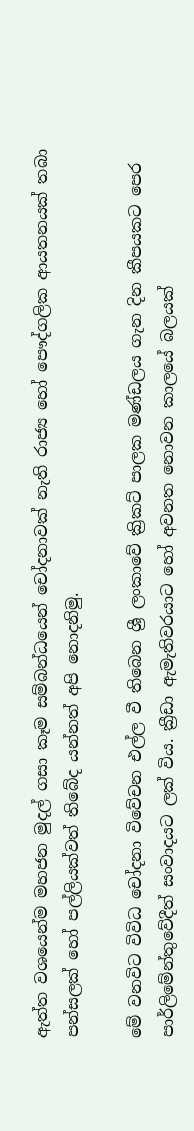ඇත්ත වශයෙන්ම මහජන මුදල් ගසා කෑම සම්බන්ධයෙන් චෝදනාවක් නැති රාජ්‍ය හෝ පෞද්ගලික ආයතනයක් තබා පන්සලක් හෝ පල්ලියක්වත් තිබේද යන්නත් අපි නොදනිමු.

මේ වනවිට විවිධ චෝදනා විවේචන එල්ල වී තිබෙන ශ්‍රී ලංකාවේ ක්‍රිකට් පාලක මණ්ඩලය ගැන දින කීපයකට පෙර පාර්ලිමේන්තුවේදීත් සංවාදයට ලක් විය. ක්‍රීඩා ඇමැතිවරයාට හෝ අවනත නොවන කාලයේ බලයක්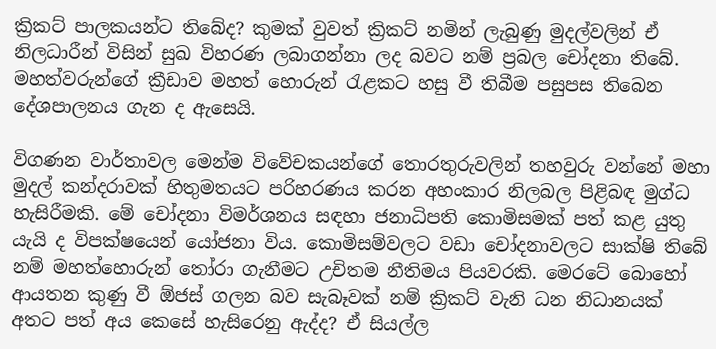ක්‍රිකට් පාලකයන්ට තිබේද? කුමක් වුවත් ක්‍රිකට් නමින් ලැබුණු මුදල්වලින් ඒ නිලධාරීන් විසින් සුඛ විහරණ ලබාගන්නා ලද බවට නම් ප්‍රබල චෝදනා තිබේ. මහත්වරුන්ගේ ක්‍රීඩාව මහත් හොරුන් රැළකට හසු වී තිබීම පසුපස තිබෙන දේශපාලනය ගැන ද ඇසෙයි.

විගණන වාර්තාවල මෙන්ම විවේචකයන්ගේ තොරතුරුවලින් තහවුරු වන්නේ මහා මුදල් කන්දරාවක් හිතුමතයට පරිහරණය කරන අහංකාර නිලබල පිළිබඳ මුග්ධ හැසිරීමකි. මේ චෝදනා විමර්ශනය සඳහා ජනාධිපති කොමිසමක් පත් කළ යුතු යැයි ද විපක්ෂයෙන් යෝජනා විය. කොමිසම්වලට වඩා චෝදනාවලට සාක්ෂි තිබේ නම් මහත්හොරුන් තෝරා ගැනීමට උචිතම නීතිමය පියවරකි. මෙරටේ බොහෝ ආයතන කුණු වී ඕජස් ගලන බව සැබෑවක් නම් ක්‍රිකට් වැනි ධන නිධානයක් අතට පත් අය කෙසේ හැසිරෙනු ඇද්ද? ඒ සියල්ල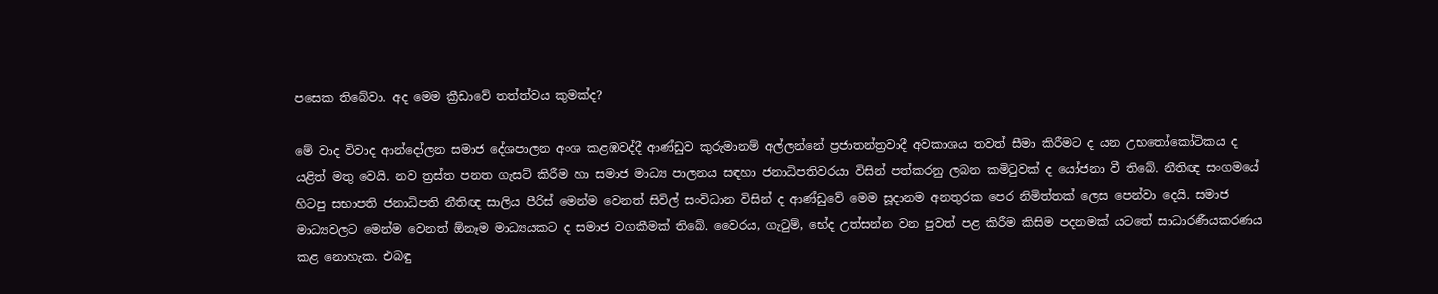පසෙක තිබේවා. අද මෙම ක්‍රීඩාවේ තත්ත්වය කුමක්ද?

මේ වාද විවාද ආන්දෝලන සමාජ දේශපාලන අංශ කළඹවද්දී ආණ්ඩුව කුරුමානම් අල්ලන්නේ ප්‍රජාතන්ත්‍රවාදී අවකාශය තවත් සීමා කිරීමට ද යන උභතෝකෝටිකය ද යළිත් මතු වෙයි. නව ත්‍රස්ත පනත ගැසට් කිරීම හා සමාජ මාධ්‍ය පාලනය සඳහා ජනාධිපතිවරයා විසින් පත්කරනු ලබන කමිටුවක් ද යෝජනා වී තිබේ. නීතිඥ සංගමයේ හිටපු සභාපති ජනාධිපති නීතිඥ සාලිය පීරිස් මෙන්ම වෙනත් සිවිල් සංවිධාන විසින් ද ආණ්ඩුවේ මෙම සූදානම අනතුරක පෙර නිමිත්තක් ලෙස පෙන්වා දෙයි. සමාජ මාධ්‍යවලට මෙන්ම වෙනත් ඕනෑම මාධ්‍යයකට ද සමාජ වගකීමක් තිබේ. වෛරය, ගැටුම්, භේද උත්සන්න වන පුවත් පළ කිරීම කිසිම පදනමක් යටතේ සාධාරණීයකරණය කළ නොහැක. එබඳු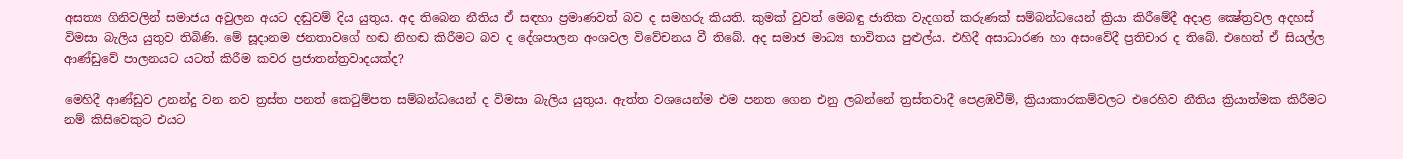අසත්‍ය ගිනිවලින් සමාජය අවුලන අයට දඬුවම් දිය යුතුය. අද තිබෙන නීතිය ඒ සඳහා ප්‍රමාණවත් බව ද සමහරු කියති. කුමක් වුවත් මෙබඳු ජාතික වැදගත් කරුණක් සම්බන්ධයෙන් ක්‍රියා කිරීමේදී අදාළ ක්‍ෂේත්‍රවල අදහස් විමසා බැලිය යුතුව තිබිණි. මේ සූදානම ජනතාවගේ හඬ නිහඬ කිරීමට බව ද දේශපාලන අංශවල විවේචනය වී තිබේ. අද සමාජ මාධ්‍ය භාවිතය පුළුල්ය. එහිදී අසාධාරණ හා අසංවේදී ප්‍රතිචාර ද තිබේ. එහෙත් ඒ සියල්ල ආණ්ඩුවේ පාලනයට යටත් කිරීම කවර ප්‍රජාතන්ත්‍රවාදයක්ද?

මෙහිදී ආණ්ඩුව උනන්දු වන නව ත්‍රස්ත පනත් කෙටුම්පත සම්බන්ධයෙන් ද විමසා බැලිය යුතුය. ඇත්ත වශයෙන්ම එම පනත ගෙන එනු ලබන්නේ ත්‍රස්තවාදී පෙළඹවීම්, ක්‍රියාකාරකම්වලට එරෙහිව නීතිය ක්‍රියාත්මක කිරීමට නම් කිසිවෙකුට එයට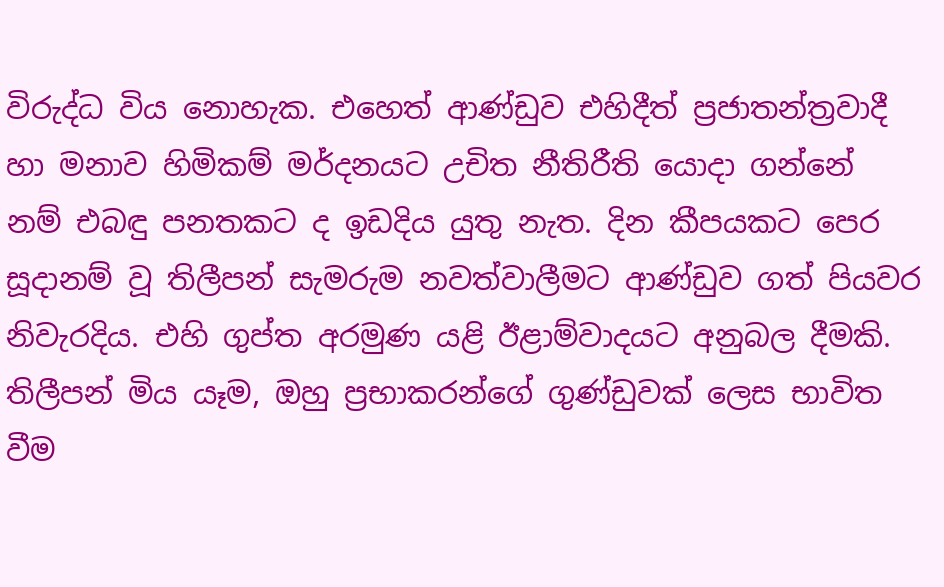විරුද්ධ විය නොහැක. එහෙත් ආණ්ඩුව එහිදීත් ප්‍රජාතන්ත්‍රවාදී හා මනාව හිමිකම් මර්දනයට උචිත නීතිරීති යොදා ගන්නේ නම් එබඳු පනතකට ද ඉඩදිය යුතු නැත. දින කීපයකට පෙර සූදානම් වූ තිලීපන් සැමරුම නවත්වාලීමට ආණ්ඩුව ගත් පියවර නිවැරදිය. එහි ගුප්ත අරමුණ යළි ඊළාම්වාදයට අනුබල දීමකි. තිලීපන් මිය යෑම, ඔහු ප්‍රභාකරන්ගේ ගුණ්ඩුවක් ලෙස භාවිත වීම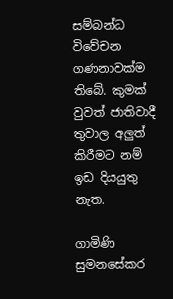සම්බන්ධ විවේචන
ගණනාවක්ම තිබේ. කුමක් වුවත් ජාතිවාදී තුවාල අලුත් කිරීමට නම් ඉඩ දියයුතු නැත.

ගාමිණි සුමනසේකර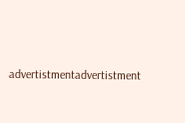advertistmentadvertistment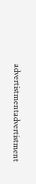advertistmentadvertistment